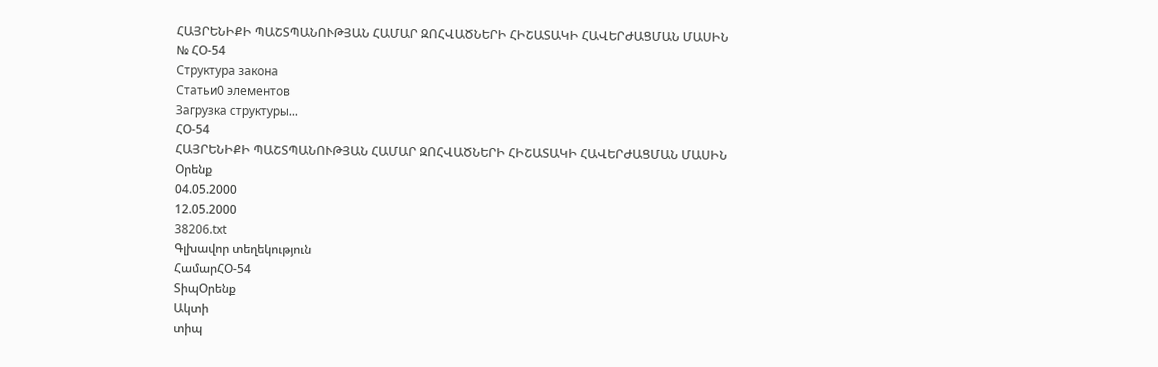ՀԱՅՐԵՆԻՔԻ ՊԱՇՏՊԱՆՈՒԹՅԱՆ ՀԱՄԱՐ ԶՈՀՎԱԾՆԵՐԻ ՀԻՇԱՏԱԿԻ ՀԱՎԵՐԺԱՑՄԱՆ ՄԱՍԻՆ
№ ՀՕ-54
Структура закона
Статьи0 элементов
Загрузка структуры...
ՀՕ-54
ՀԱՅՐԵՆԻՔԻ ՊԱՇՏՊԱՆՈՒԹՅԱՆ ՀԱՄԱՐ ԶՈՀՎԱԾՆԵՐԻ ՀԻՇԱՏԱԿԻ ՀԱՎԵՐԺԱՑՄԱՆ ՄԱՍԻՆ
Օրենք
04.05.2000
12.05.2000
38206.txt
Գլխավոր տեղեկություն
ՀամարՀՕ-54
ՏիպՕրենք
Ակտի
տիպ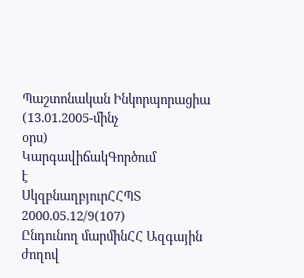Պաշտոնական Ինկորպորացիա (13.01.2005-մինչ
օրս)
ԿարգավիճակԳործում
է
ՍկզբնաղբյուրՀՀՊՏ
2000.05.12/9(107)
Ընդունող մարմինՀՀ Ազգային ժողով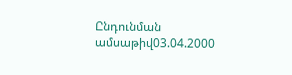Ընդունման ամսաթիվ03.04.2000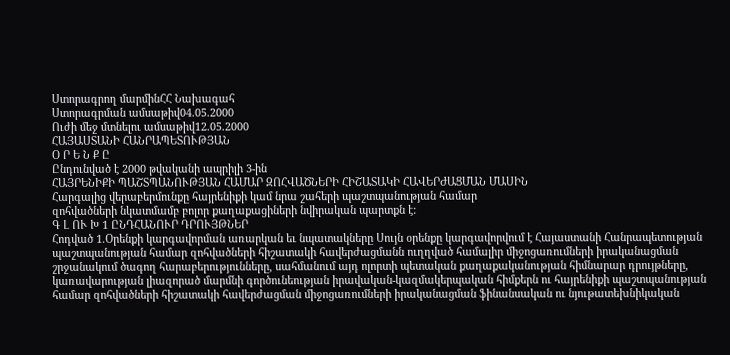Ստորագրող մարմինՀՀ Նախագահ
Ստորագրման ամսաթիվ04.05.2000
Ուժի մեջ մտնելու ամսաթիվ12.05.2000
ՀԱՅԱՍՏԱՆԻ ՀԱՆՐԱՊԵՏՈՒԹՅԱՆ
Օ Ր Ե Ն Ք Ը
Ընդունված է 2000 թվականի ապրիլի 3-ին
ՀԱՅՐԵՆԻՔԻ ՊԱՇՏՊԱՆՈՒԹՅԱՆ ՀԱՄԱՐ ԶՈՀՎԱԾՆԵՐԻ ՀԻՇԱՏԱԿԻ ՀԱՎԵՐԺԱՑՄԱՆ ՄԱՍԻՆ
Հարգալից վերաբերմունքը հայրենիքի կամ նրա շահերի պաշտպանության համար
զոհվածների նկատմամբ բոլոր քաղաքացիների նվիրական պարտքն է:
Գ Լ ՈՒ Խ 1 ԸՆԴՀԱՆՈՒՐ ԴՐՈՒՅԹՆԵՐ
Հոդված 1.Օրենքի կարգավորման առարկան եւ նպատակները Սույն օրենքը կարգավորվում է Հայաստանի Հանրապետության պաշտպանության համար զոհվածների հիշատակի հավերժացմանն ուղղված համալիր միջոցառումների իրականացման շրջանակում ծագող հարաբերությունները, սահմանում այդ ոլորտի պետական քաղաքականության հիմնարար դրույթները, կառավարության լիազորած մարմնի գործունեության իրավական-կազմակերպական հիմքերն ու հայրենիքի պաշտպանության համար զոհվածների հիշատակի հավերժացման միջոցառումների իրականացման ֆինանսական ու նյութատեխնիկական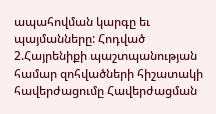ապահովման կարգը եւ պայմանները: Հոդված 2.Հայրենիքի պաշտպանության համար զոհվածների հիշատակի հավերժացումը Հավերժացման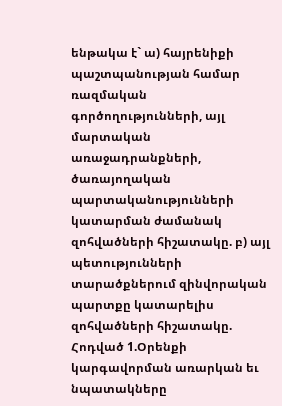ենթակա է` ա) հայրենիքի պաշտպանության համար ռազմական գործողությունների, այլ մարտական առաջադրանքների, ծառայողական պարտականությունների կատարման ժամանակ զոհվածների հիշատակը. բ) այլ պետությունների տարածքներում զինվորական պարտքը կատարելիս զոհվածների հիշատակը.
Հոդված 1.Օրենքի կարգավորման առարկան եւ նպատակները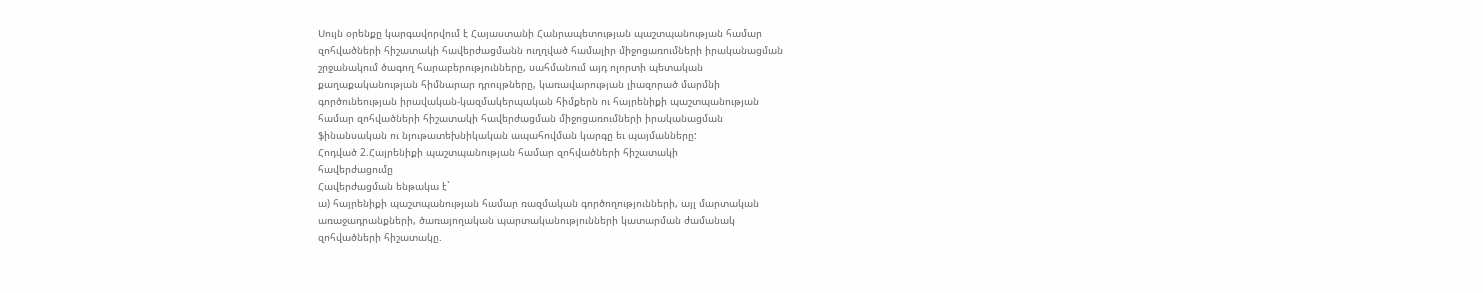Սույն օրենքը կարգավորվում է Հայաստանի Հանրապետության պաշտպանության համար
զոհվածների հիշատակի հավերժացմանն ուղղված համալիր միջոցառումների իրականացման
շրջանակում ծագող հարաբերությունները, սահմանում այդ ոլորտի պետական
քաղաքականության հիմնարար դրույթները, կառավարության լիազորած մարմնի
գործունեության իրավական-կազմակերպական հիմքերն ու հայրենիքի պաշտպանության
համար զոհվածների հիշատակի հավերժացման միջոցառումների իրականացման
ֆինանսական ու նյութատեխնիկական ապահովման կարգը եւ պայմանները:
Հոդված 2.Հայրենիքի պաշտպանության համար զոհվածների հիշատակի
հավերժացումը
Հավերժացման ենթակա է`
ա) հայրենիքի պաշտպանության համար ռազմական գործողությունների, այլ մարտական
առաջադրանքների, ծառայողական պարտականությունների կատարման ժամանակ
զոհվածների հիշատակը.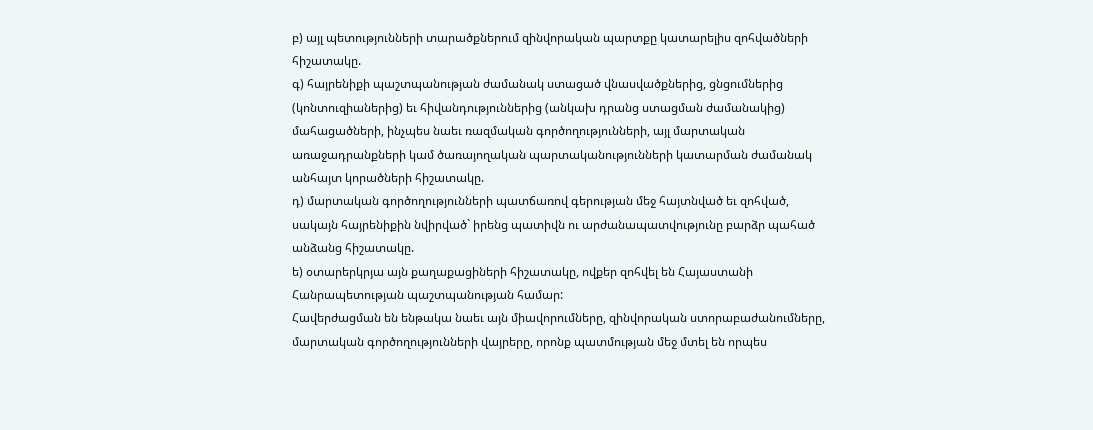բ) այլ պետությունների տարածքներում զինվորական պարտքը կատարելիս զոհվածների
հիշատակը.
գ) հայրենիքի պաշտպանության ժամանակ ստացած վնասվածքներից, ցնցումներից
(կոնտուզիաներից) եւ հիվանդություններից (անկախ դրանց ստացման ժամանակից)
մահացածների, ինչպես նաեւ ռազմական գործողությունների, այլ մարտական
առաջադրանքների կամ ծառայողական պարտականությունների կատարման ժամանակ
անհայտ կորածների հիշատակը.
դ) մարտական գործողությունների պատճառով գերության մեջ հայտնված եւ զոհված,
սակայն հայրենիքին նվիրված` իրենց պատիվն ու արժանապատվությունը բարձր պահած
անձանց հիշատակը.
ե) օտարերկրյա այն քաղաքացիների հիշատակը, ովքեր զոհվել են Հայաստանի
Հանրապետության պաշտպանության համար:
Հավերժացման են ենթակա նաեւ այն միավորումները, զինվորական ստորաբաժանումները,
մարտական գործողությունների վայրերը, որոնք պատմության մեջ մտել են որպես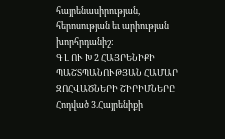հայրենասիրության, հերոսության եւ արիության խորհրդանիշ:
Գ Լ ՈՒ Խ 2 ՀԱՅՐԵՆԻՔԻ ՊԱՇՏՊԱՆՈՒԹՅԱՆ ՀԱՄԱՐ ԶՈՀՎԱԾՆԵՐԻ ՇԻՐԻՄՆԵՐԸ
Հոդված 3.Հայրենիքի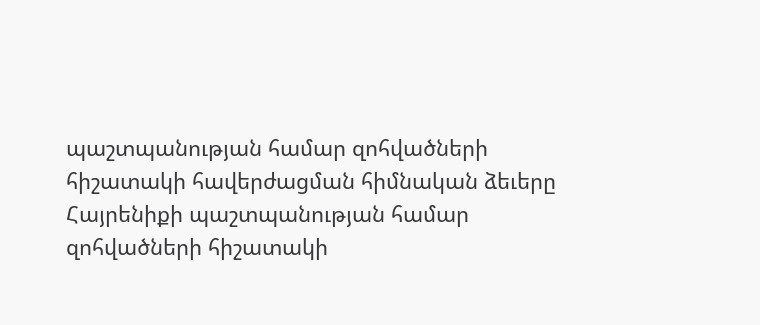պաշտպանության համար զոհվածների հիշատակի հավերժացման հիմնական ձեւերը Հայրենիքի պաշտպանության համար զոհվածների հիշատակի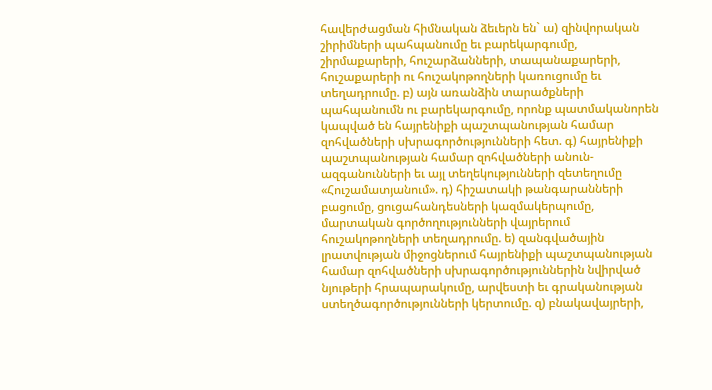հավերժացման հիմնական ձեւերն են` ա) զինվորական շիրիմների պահպանումը եւ բարեկարգումը, շիրմաքարերի, հուշարձանների, տապանաքարերի, հուշաքարերի ու հուշակոթողների կառուցումը եւ տեղադրումը. բ) այն առանձին տարածքների պահպանումն ու բարեկարգումը, որոնք պատմականորեն կապված են հայրենիքի պաշտպանության համար զոհվածների սխրագործությունների հետ. գ) հայրենիքի պաշտպանության համար զոհվածների անուն-ազգանունների եւ այլ տեղեկությունների զետեղումը «Հուշամատյանում». դ) հիշատակի թանգարանների բացումը, ցուցահանդեսների կազմակերպումը, մարտական գործողությունների վայրերում հուշակոթողների տեղադրումը. ե) զանգվածային լրատվության միջոցներում հայրենիքի պաշտպանության համար զոհվածների սխրագործություններին նվիրված նյութերի հրապարակումը, արվեստի եւ գրականության ստեղծագործությունների կերտումը. զ) բնակավայրերի,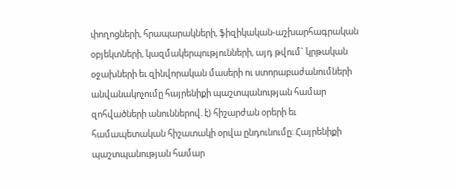փողոցների, հրապարակների, ֆիզիկական-աշխարհագրական օբյեկտների, կազմակերպությունների, այդ թվում` կրթական օջախների եւ զինվորական մասերի ու ստորաբաժանումների անվանակոչումը հայրենիքի պաշտպանության համար զոհվածների անուններով. է) հիշարժան օրերի եւ համապետական հիշատակի օրվա ընդունումը: Հայրենիքի պաշտպանության համար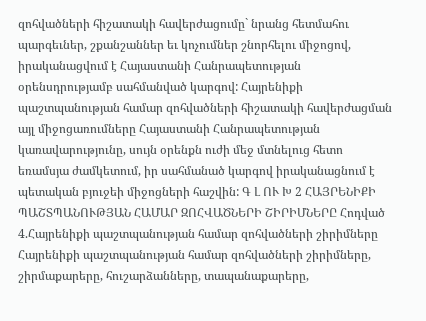զոհվածների հիշատակի հավերժացումը` նրանց հետմահու պարգեւներ, շքանշաններ եւ կոչումներ շնորհելու միջոցով, իրականացվում է Հայաստանի Հանրապետության օրենսդրությամբ սահմանված կարգով: Հայրենիքի պաշտպանության համար զոհվածների հիշատակի հավերժացման այլ միջոցառումները Հայաստանի Հանրապետության կառավարությունը, սույն օրենքն ուժի մեջ մտնելուց հետո եռամսյա ժամկետում, իր սահմանած կարգով իրականացնում է պետական բյուջեի միջոցների հաշվին: Գ Լ ՈՒ Խ 2 ՀԱՅՐԵՆԻՔԻ ՊԱՇՏՊԱՆՈՒԹՅԱՆ ՀԱՄԱՐ ԶՈՀՎԱԾՆԵՐԻ ՇԻՐԻՄՆԵՐԸ Հոդված 4.Հայրենիքի պաշտպանության համար զոհվածների շիրիմները Հայրենիքի պաշտպանության համար զոհվածների շիրիմները, շիրմաքարերը, հուշարձանները, տապանաքարերը,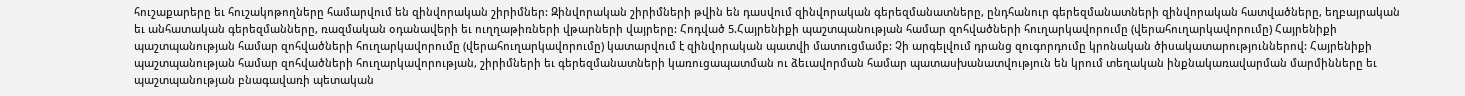հուշաքարերը եւ հուշակոթողները համարվում են զինվորական շիրիմներ: Զինվորական շիրիմների թվին են դասվում զինվորական գերեզմանատները, ընդհանուր գերեզմանատների զինվորական հատվածները, եղբայրական եւ անհատական գերեզմանները, ռազմական օդանավերի եւ ուղղաթիռների վթարների վայրերը: Հոդված 5.Հայրենիքի պաշտպանության համար զոհվածների հուղարկավորումը (վերահուղարկավորումը) Հայրենիքի պաշտպանության համար զոհվածների հուղարկավորումը (վերահուղարկավորումը) կատարվում է զինվորական պատվի մատուցմամբ: Չի արգելվում դրանց զուգորդումը կրոնական ծիսակատարություններով: Հայրենիքի պաշտպանության համար զոհվածների հուղարկավորության, շիրիմների եւ գերեզմանատների կառուցապատման ու ձեւավորման համար պատասխանատվություն են կրում տեղական ինքնակառավարման մարմինները եւ պաշտպանության բնագավառի պետական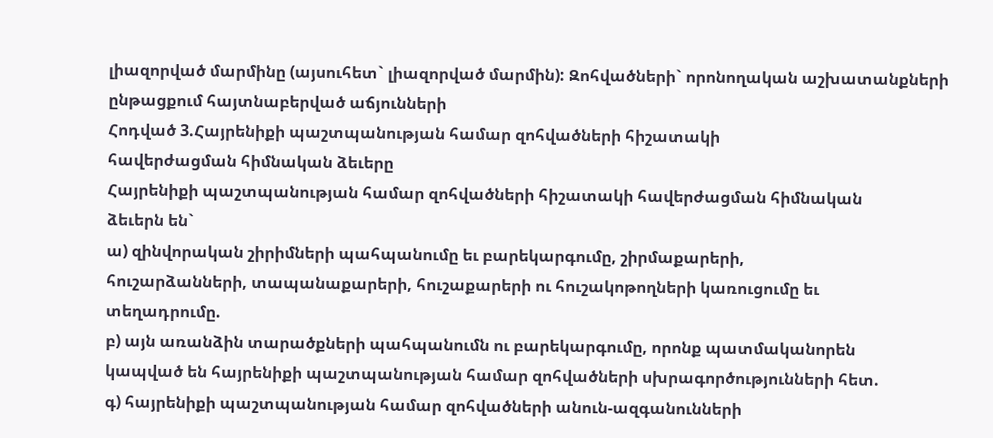լիազորված մարմինը (այսուհետ` լիազորված մարմին): Զոհվածների` որոնողական աշխատանքների ընթացքում հայտնաբերված աճյունների
Հոդված 3.Հայրենիքի պաշտպանության համար զոհվածների հիշատակի
հավերժացման հիմնական ձեւերը
Հայրենիքի պաշտպանության համար զոհվածների հիշատակի հավերժացման հիմնական
ձեւերն են`
ա) զինվորական շիրիմների պահպանումը եւ բարեկարգումը, շիրմաքարերի,
հուշարձանների, տապանաքարերի, հուշաքարերի ու հուշակոթողների կառուցումը եւ
տեղադրումը.
բ) այն առանձին տարածքների պահպանումն ու բարեկարգումը, որոնք պատմականորեն
կապված են հայրենիքի պաշտպանության համար զոհվածների սխրագործությունների հետ.
գ) հայրենիքի պաշտպանության համար զոհվածների անուն-ազգանունների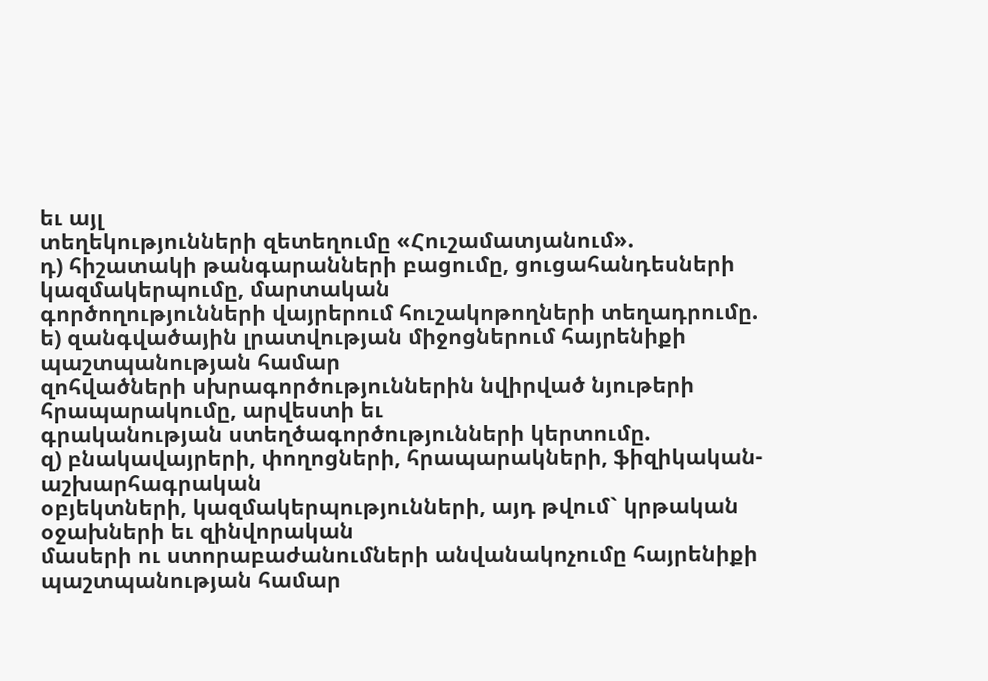եւ այլ
տեղեկությունների զետեղումը «Հուշամատյանում».
դ) հիշատակի թանգարանների բացումը, ցուցահանդեսների կազմակերպումը, մարտական
գործողությունների վայրերում հուշակոթողների տեղադրումը.
ե) զանգվածային լրատվության միջոցներում հայրենիքի պաշտպանության համար
զոհվածների սխրագործություններին նվիրված նյութերի հրապարակումը, արվեստի եւ
գրականության ստեղծագործությունների կերտումը.
զ) բնակավայրերի, փողոցների, հրապարակների, ֆիզիկական-աշխարհագրական
օբյեկտների, կազմակերպությունների, այդ թվում` կրթական օջախների եւ զինվորական
մասերի ու ստորաբաժանումների անվանակոչումը հայրենիքի պաշտպանության համար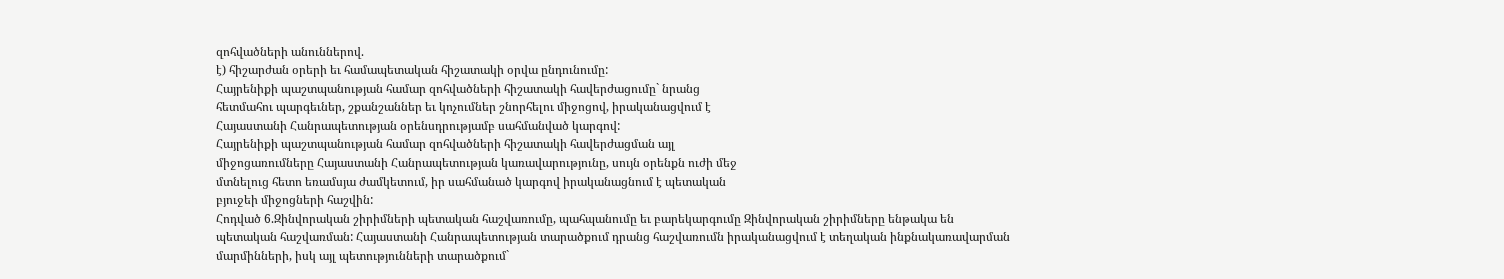զոհվածների անուններով.
է) հիշարժան օրերի եւ համապետական հիշատակի օրվա ընդունումը:
Հայրենիքի պաշտպանության համար զոհվածների հիշատակի հավերժացումը` նրանց
հետմահու պարգեւներ, շքանշաններ եւ կոչումներ շնորհելու միջոցով, իրականացվում է
Հայաստանի Հանրապետության օրենսդրությամբ սահմանված կարգով:
Հայրենիքի պաշտպանության համար զոհվածների հիշատակի հավերժացման այլ
միջոցառումները Հայաստանի Հանրապետության կառավարությունը, սույն օրենքն ուժի մեջ
մտնելուց հետո եռամսյա ժամկետում, իր սահմանած կարգով իրականացնում է պետական
բյուջեի միջոցների հաշվին:
Հոդված 6.Զինվորական շիրիմների պետական հաշվառումը, պահպանումը եւ բարեկարգումը Զինվորական շիրիմները ենթակա են պետական հաշվառման: Հայաստանի Հանրապետության տարածքում դրանց հաշվառումն իրականացվում է տեղական ինքնակառավարման մարմինների, իսկ այլ պետությունների տարածքում`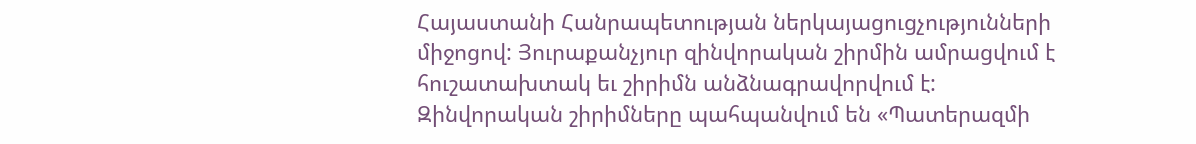Հայաստանի Հանրապետության ներկայացուցչությունների միջոցով: Յուրաքանչյուր զինվորական շիրմին ամրացվում է հուշատախտակ եւ շիրիմն անձնագրավորվում է: Զինվորական շիրիմները պահպանվում են «Պատերազմի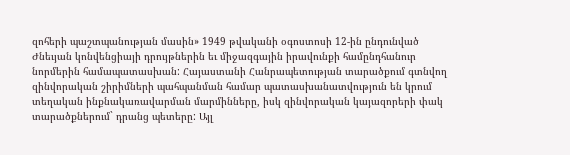զոհերի պաշտպանության մասին» 1949 թվականի օգոստոսի 12-ին ընդունված Ժնեւյան կոնվենցիայի դրույթներին եւ միջազգային իրավունքի համընդհանուր նորմերին համապատասխան: Հայաստանի Հանրապետության տարածքում գտնվող զինվորական շիրիմների պահպանման համար պատասխանատվություն են կրում տեղական ինքնակառավարման մարմինները, իսկ զինվորական կայազորերի փակ տարածքներում` դրանց պետերը: Այլ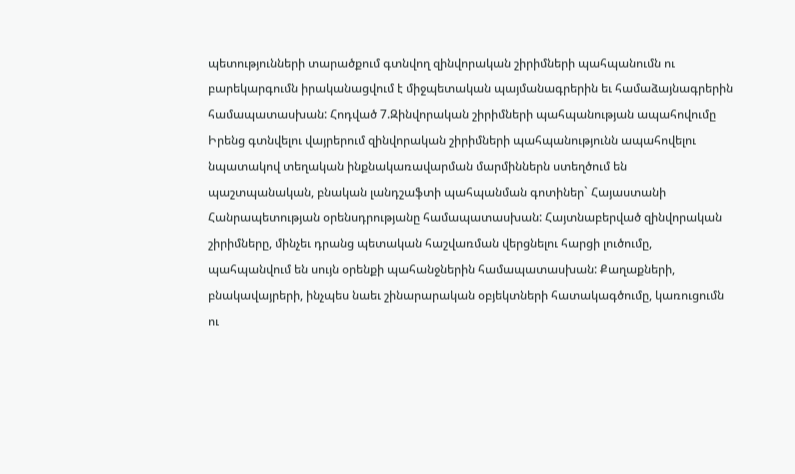պետությունների տարածքում գտնվող զինվորական շիրիմների պահպանումն ու բարեկարգումն իրականացվում է միջպետական պայմանագրերին եւ համաձայնագրերին համապատասխան: Հոդված 7.Զինվորական շիրիմների պահպանության ապահովումը Իրենց գտնվելու վայրերում զինվորական շիրիմների պահպանությունն ապահովելու նպատակով տեղական ինքնակառավարման մարմիններն ստեղծում են պաշտպանական, բնական լանդշաֆտի պահպանման գոտիներ` Հայաստանի Հանրապետության օրենսդրությանը համապատասխան: Հայտնաբերված զինվորական շիրիմները, մինչեւ դրանց պետական հաշվառման վերցնելու հարցի լուծումը, պահպանվում են սույն օրենքի պահանջներին համապատասխան: Քաղաքների, բնակավայրերի, ինչպես նաեւ շինարարական օբյեկտների հատակագծումը, կառուցումն ու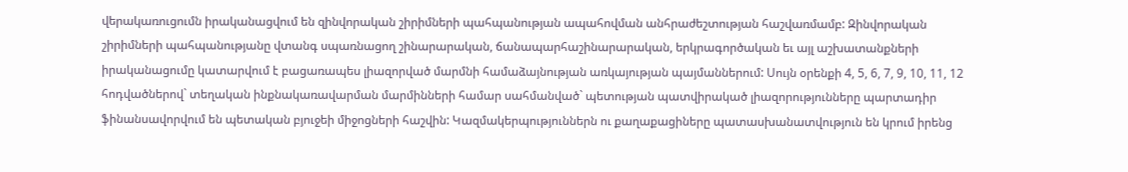վերակառուցումն իրականացվում են զինվորական շիրիմների պահպանության ապահովման անհրաժեշտության հաշվառմամբ: Զինվորական շիրիմների պահպանությանը վտանգ սպառնացող շինարարական, ճանապարհաշինարարական, երկրագործական եւ այլ աշխատանքների իրականացումը կատարվում է բացառապես լիազորված մարմնի համաձայնության առկայության պայմաններում: Սույն օրենքի 4, 5, 6, 7, 9, 10, 11, 12 հոդվածներով` տեղական ինքնակառավարման մարմինների համար սահմանված` պետության պատվիրակած լիազորությունները պարտադիր ֆինանսավորվում են պետական բյուջեի միջոցների հաշվին: Կազմակերպություններն ու քաղաքացիները պատասխանատվություն են կրում իրենց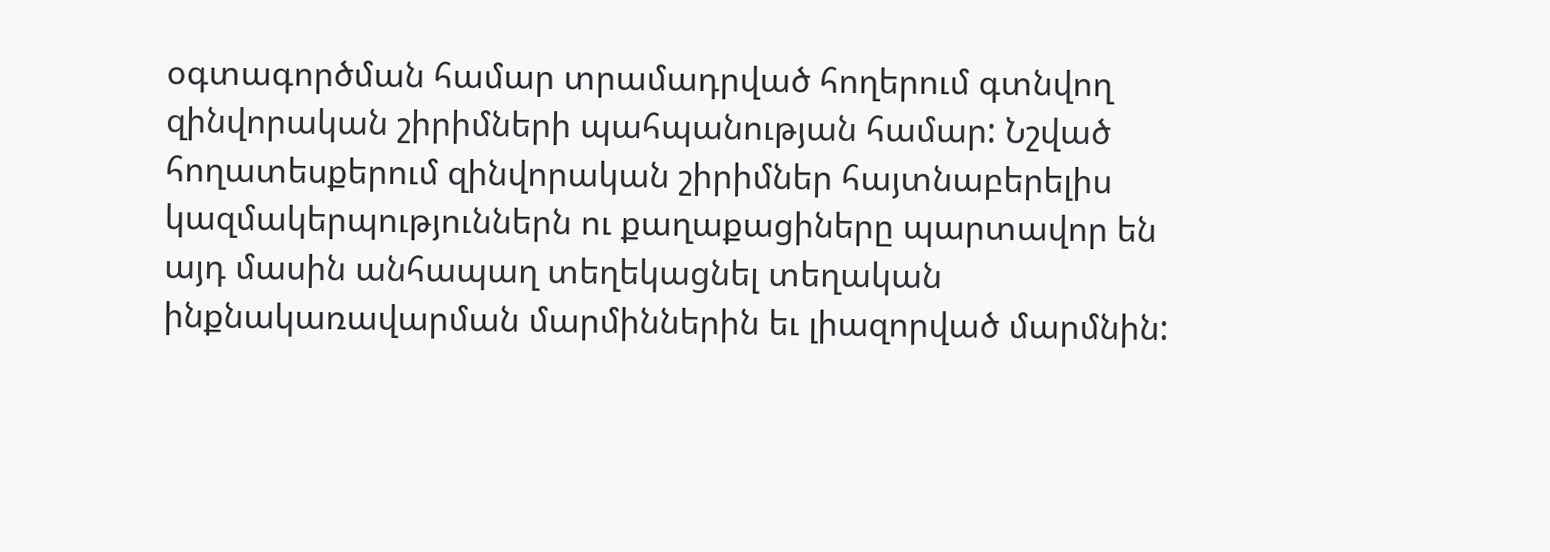օգտագործման համար տրամադրված հողերում գտնվող զինվորական շիրիմների պահպանության համար: Նշված հողատեսքերում զինվորական շիրիմներ հայտնաբերելիս կազմակերպություններն ու քաղաքացիները պարտավոր են այդ մասին անհապաղ տեղեկացնել տեղական ինքնակառավարման մարմիններին եւ լիազորված մարմնին: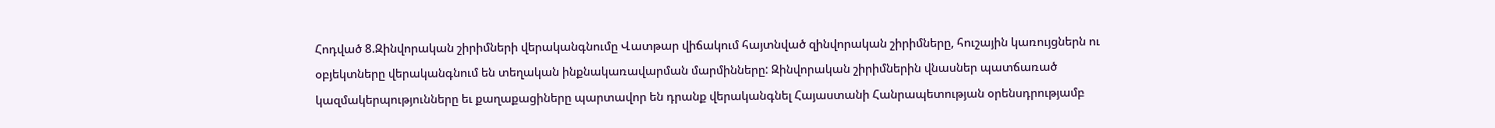Հոդված 8.Զինվորական շիրիմների վերականգնումը Վատթար վիճակում հայտնված զինվորական շիրիմները, հուշային կառույցներն ու օբյեկտները վերականգնում են տեղական ինքնակառավարման մարմինները: Զինվորական շիրիմներին վնասներ պատճառած կազմակերպությունները եւ քաղաքացիները պարտավոր են դրանք վերականգնել Հայաստանի Հանրապետության օրենսդրությամբ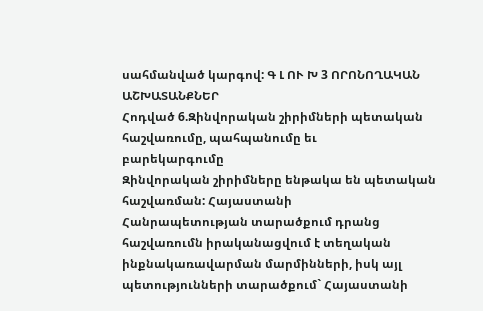սահմանված կարգով: Գ Լ ՈՒ Խ 3 ՈՐՈՆՈՂԱԿԱՆ ԱՇԽԱՏԱՆՔՆԵՐ
Հոդված 6.Զինվորական շիրիմների պետական հաշվառումը, պահպանումը եւ
բարեկարգումը
Զինվորական շիրիմները ենթակա են պետական հաշվառման: Հայաստանի
Հանրապետության տարածքում դրանց հաշվառումն իրականացվում է տեղական
ինքնակառավարման մարմինների, իսկ այլ պետությունների տարածքում` Հայաստանի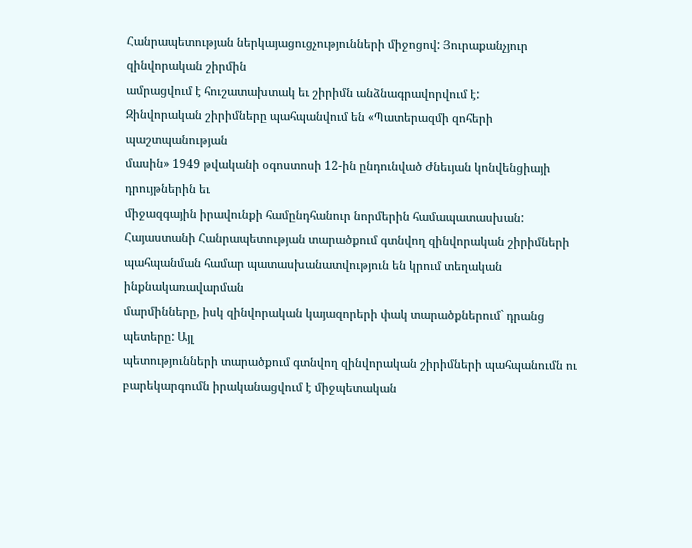Հանրապետության ներկայացուցչությունների միջոցով: Յուրաքանչյուր զինվորական շիրմին
ամրացվում է հուշատախտակ եւ շիրիմն անձնագրավորվում է:
Զինվորական շիրիմները պահպանվում են «Պատերազմի զոհերի պաշտպանության
մասին» 1949 թվականի օգոստոսի 12-ին ընդունված Ժնեւյան կոնվենցիայի դրույթներին եւ
միջազգային իրավունքի համընդհանուր նորմերին համապատասխան:
Հայաստանի Հանրապետության տարածքում գտնվող զինվորական շիրիմների
պահպանման համար պատասխանատվություն են կրում տեղական ինքնակառավարման
մարմինները, իսկ զինվորական կայազորերի փակ տարածքներում` դրանց պետերը: Այլ
պետությունների տարածքում գտնվող զինվորական շիրիմների պահպանումն ու
բարեկարգումն իրականացվում է միջպետական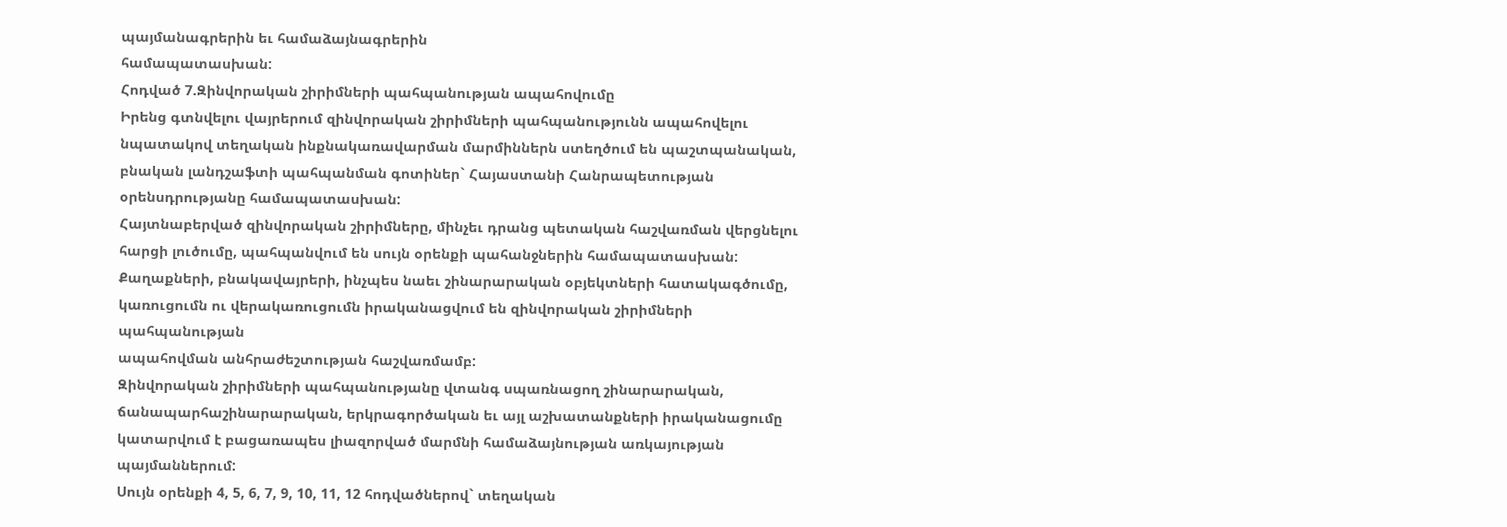պայմանագրերին եւ համաձայնագրերին
համապատասխան:
Հոդված 7.Զինվորական շիրիմների պահպանության ապահովումը
Իրենց գտնվելու վայրերում զինվորական շիրիմների պահպանությունն ապահովելու
նպատակով տեղական ինքնակառավարման մարմիններն ստեղծում են պաշտպանական,
բնական լանդշաֆտի պահպանման գոտիներ` Հայաստանի Հանրապետության
օրենսդրությանը համապատասխան:
Հայտնաբերված զինվորական շիրիմները, մինչեւ դրանց պետական հաշվառման վերցնելու
հարցի լուծումը, պահպանվում են սույն օրենքի պահանջներին համապատասխան:
Քաղաքների, բնակավայրերի, ինչպես նաեւ շինարարական օբյեկտների հատակագծումը,
կառուցումն ու վերակառուցումն իրականացվում են զինվորական շիրիմների պահպանության
ապահովման անհրաժեշտության հաշվառմամբ:
Զինվորական շիրիմների պահպանությանը վտանգ սպառնացող շինարարական,
ճանապարհաշինարարական, երկրագործական եւ այլ աշխատանքների իրականացումը
կատարվում է բացառապես լիազորված մարմնի համաձայնության առկայության
պայմաններում:
Սույն օրենքի 4, 5, 6, 7, 9, 10, 11, 12 հոդվածներով` տեղական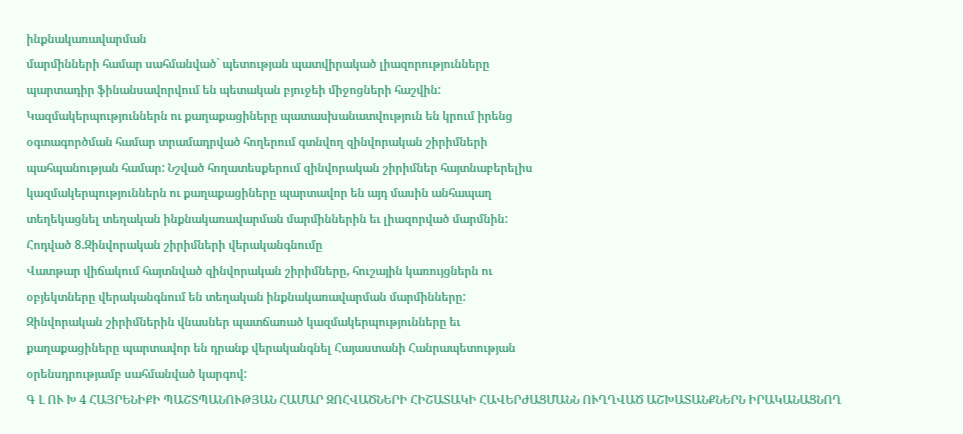ինքնակառավարման
մարմինների համար սահմանված` պետության պատվիրակած լիազորությունները
պարտադիր ֆինանսավորվում են պետական բյուջեի միջոցների հաշվին:
Կազմակերպություններն ու քաղաքացիները պատասխանատվություն են կրում իրենց
օգտագործման համար տրամադրված հողերում գտնվող զինվորական շիրիմների
պահպանության համար: Նշված հողատեսքերում զինվորական շիրիմներ հայտնաբերելիս
կազմակերպություններն ու քաղաքացիները պարտավոր են այդ մասին անհապաղ
տեղեկացնել տեղական ինքնակառավարման մարմիններին եւ լիազորված մարմնին:
Հոդված 8.Զինվորական շիրիմների վերականգնումը
Վատթար վիճակում հայտնված զինվորական շիրիմները, հուշային կառույցներն ու
օբյեկտները վերականգնում են տեղական ինքնակառավարման մարմինները:
Զինվորական շիրիմներին վնասներ պատճառած կազմակերպությունները եւ
քաղաքացիները պարտավոր են դրանք վերականգնել Հայաստանի Հանրապետության
օրենսդրությամբ սահմանված կարգով:
Գ Լ ՈՒ Խ 4 ՀԱՅՐԵՆԻՔԻ ՊԱՇՏՊԱՆՈՒԹՅԱՆ ՀԱՄԱՐ ԶՈՀՎԱԾՆԵՐԻ ՀԻՇԱՏԱԿԻ ՀԱՎԵՐԺԱՑՄԱՆՆ ՈՒՂՂՎԱԾ ԱՇԽԱՏԱՆՔՆԵՐՆ ԻՐԱԿԱՆԱՑՆՈՂ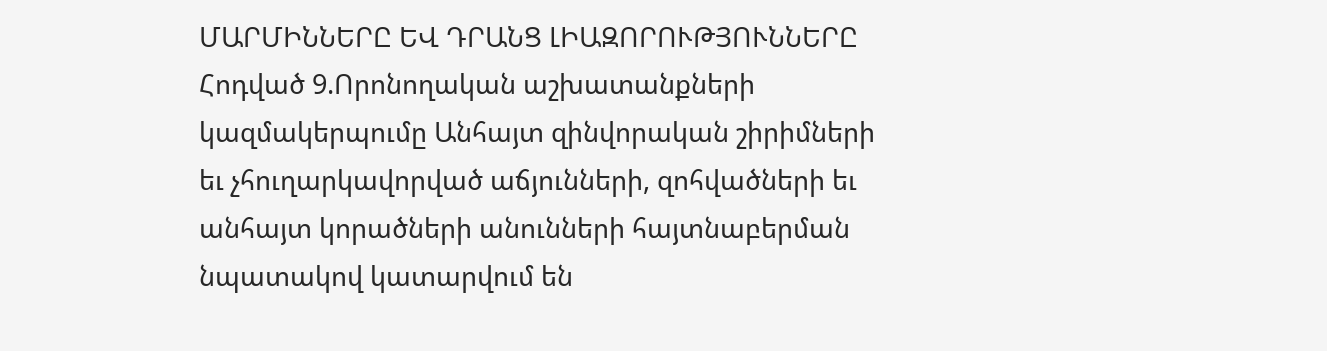ՄԱՐՄԻՆՆԵՐԸ ԵՎ ԴՐԱՆՑ ԼԻԱԶՈՐՈՒԹՅՈՒՆՆԵՐԸ
Հոդված 9.Որոնողական աշխատանքների կազմակերպումը Անհայտ զինվորական շիրիմների եւ չհուղարկավորված աճյունների, զոհվածների եւ անհայտ կորածների անունների հայտնաբերման նպատակով կատարվում են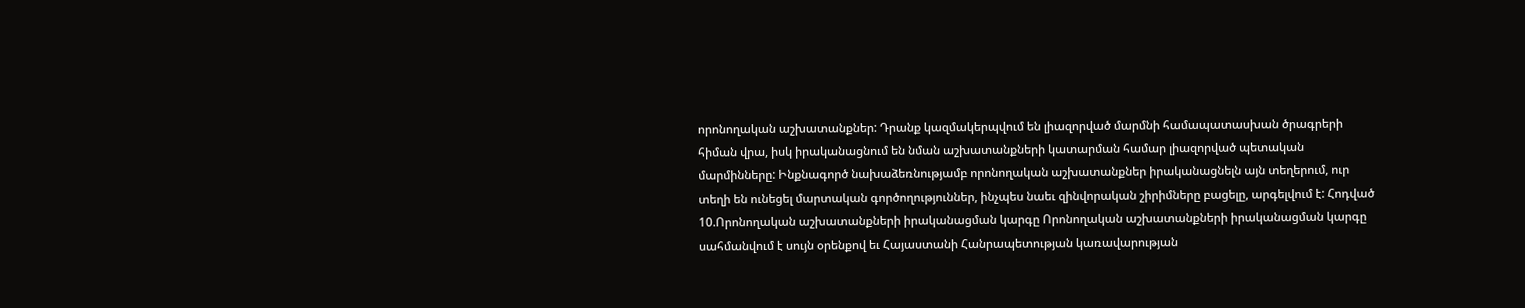որոնողական աշխատանքներ: Դրանք կազմակերպվում են լիազորված մարմնի համապատասխան ծրագրերի հիման վրա, իսկ իրականացնում են նման աշխատանքների կատարման համար լիազորված պետական մարմինները: Ինքնագործ նախաձեռնությամբ որոնողական աշխատանքներ իրականացնելն այն տեղերում, ուր տեղի են ունեցել մարտական գործողություններ, ինչպես նաեւ զինվորական շիրիմները բացելը, արգելվում է: Հոդված 10.Որոնողական աշխատանքների իրականացման կարգը Որոնողական աշխատանքների իրականացման կարգը սահմանվում է սույն օրենքով եւ Հայաստանի Հանրապետության կառավարության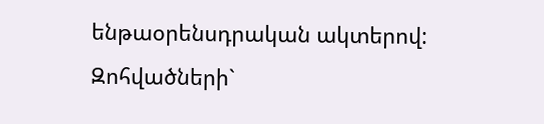ենթաօրենսդրական ակտերով: Զոհվածների`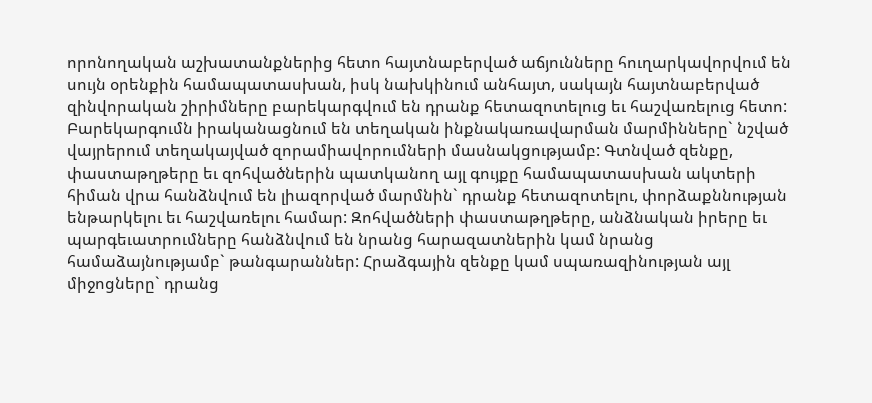որոնողական աշխատանքներից հետո հայտնաբերված աճյունները հուղարկավորվում են սույն օրենքին համապատասխան, իսկ նախկինում անհայտ, սակայն հայտնաբերված զինվորական շիրիմները բարեկարգվում են դրանք հետազոտելուց եւ հաշվառելուց հետո: Բարեկարգումն իրականացնում են տեղական ինքնակառավարման մարմինները` նշված վայրերում տեղակայված զորամիավորումների մասնակցությամբ: Գտնված զենքը, փաստաթղթերը եւ զոհվածներին պատկանող այլ գույքը համապատասխան ակտերի հիման վրա հանձնվում են լիազորված մարմնին` դրանք հետազոտելու, փորձաքննության ենթարկելու եւ հաշվառելու համար: Զոհվածների փաստաթղթերը, անձնական իրերը եւ պարգեւատրումները հանձնվում են նրանց հարազատներին կամ նրանց համաձայնությամբ` թանգարաններ: Հրաձգային զենքը կամ սպառազինության այլ միջոցները` դրանց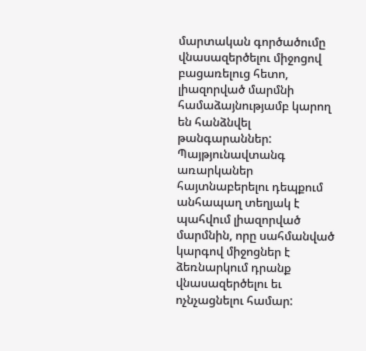մարտական գործածումը վնասազերծելու միջոցով բացառելուց հետո, լիազորված մարմնի համաձայնությամբ կարող են հանձնվել թանգարաններ: Պայթյունավտանգ առարկաներ հայտնաբերելու դեպքում անհապաղ տեղյակ է պահվում լիազորված մարմնին, որը սահմանված կարգով միջոցներ է ձեռնարկում դրանք վնասազերծելու եւ ոչնչացնելու համար: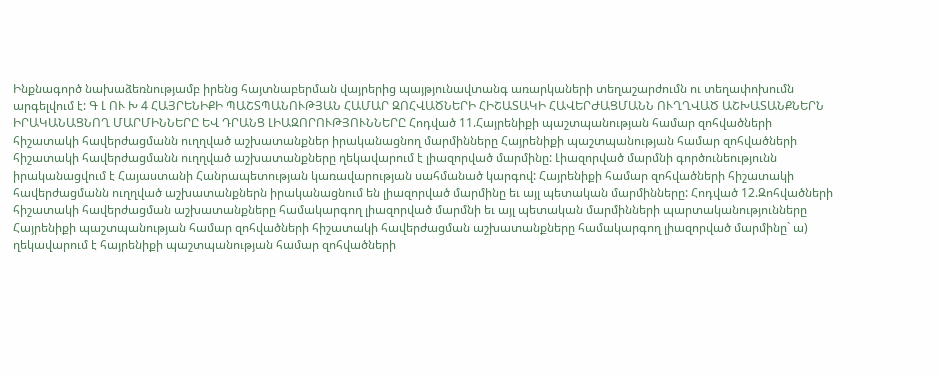Ինքնագործ նախաձեռնությամբ իրենց հայտնաբերման վայրերից պայթյունավտանգ առարկաների տեղաշարժումն ու տեղափոխումն արգելվում է: Գ Լ ՈՒ Խ 4 ՀԱՅՐԵՆԻՔԻ ՊԱՇՏՊԱՆՈՒԹՅԱՆ ՀԱՄԱՐ ԶՈՀՎԱԾՆԵՐԻ ՀԻՇԱՏԱԿԻ ՀԱՎԵՐԺԱՑՄԱՆՆ ՈՒՂՂՎԱԾ ԱՇԽԱՏԱՆՔՆԵՐՆ ԻՐԱԿԱՆԱՑՆՈՂ ՄԱՐՄԻՆՆԵՐԸ ԵՎ ԴՐԱՆՑ ԼԻԱԶՈՐՈՒԹՅՈՒՆՆԵՐԸ Հոդված 11.Հայրենիքի պաշտպանության համար զոհվածների հիշատակի հավերժացմանն ուղղված աշխատանքներ իրականացնող մարմինները Հայրենիքի պաշտպանության համար զոհվածների հիշատակի հավերժացմանն ուղղված աշխատանքները ղեկավարում է լիազորված մարմինը: Լիազորված մարմնի գործունեությունն իրականացվում է Հայաստանի Հանրապետության կառավարության սահմանած կարգով: Հայրենիքի համար զոհվածների հիշատակի հավերժացմանն ուղղված աշխատանքներն իրականացնում են լիազորված մարմինը եւ այլ պետական մարմինները: Հոդված 12.Զոհվածների հիշատակի հավերժացման աշխատանքները համակարգող լիազորված մարմնի եւ այլ պետական մարմինների պարտականությունները Հայրենիքի պաշտպանության համար զոհվածների հիշատակի հավերժացման աշխատանքները համակարգող լիազորված մարմինը` ա) ղեկավարում է հայրենիքի պաշտպանության համար զոհվածների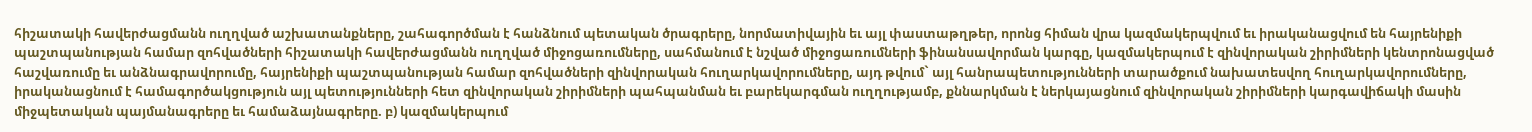հիշատակի հավերժացմանն ուղղված աշխատանքները, շահագործման է հանձնում պետական ծրագրերը, նորմատիվային եւ այլ փաստաթղթեր, որոնց հիման վրա կազմակերպվում եւ իրականացվում են հայրենիքի պաշտպանության համար զոհվածների հիշատակի հավերժացմանն ուղղված միջոցառումները, սահմանում է նշված միջոցառումների ֆինանսավորման կարգը, կազմակերպում է զինվորական շիրիմների կենտրոնացված հաշվառումը եւ անձնագրավորումը, հայրենիքի պաշտպանության համար զոհվածների զինվորական հուղարկավորումները, այդ թվում` այլ հանրապետությունների տարածքում նախատեսվող հուղարկավորումները, իրականացնում է համագործակցություն այլ պետությունների հետ զինվորական շիրիմների պահպանման եւ բարեկարգման ուղղությամբ, քննարկման է ներկայացնում զինվորական շիրիմների կարգավիճակի մասին միջպետական պայմանագրերը եւ համաձայնագրերը. բ) կազմակերպում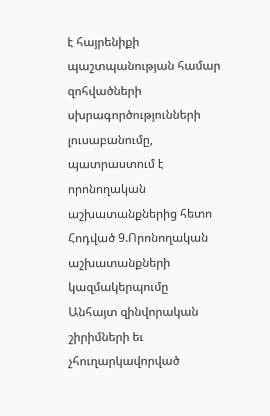է հայրենիքի պաշտպանության համար զոհվածների սխրագործությունների լուսաբանումը, պատրաստում է որոնողական աշխատանքներից հետո
Հոդված 9.Որոնողական աշխատանքների կազմակերպումը
Անհայտ զինվորական շիրիմների եւ չհուղարկավորված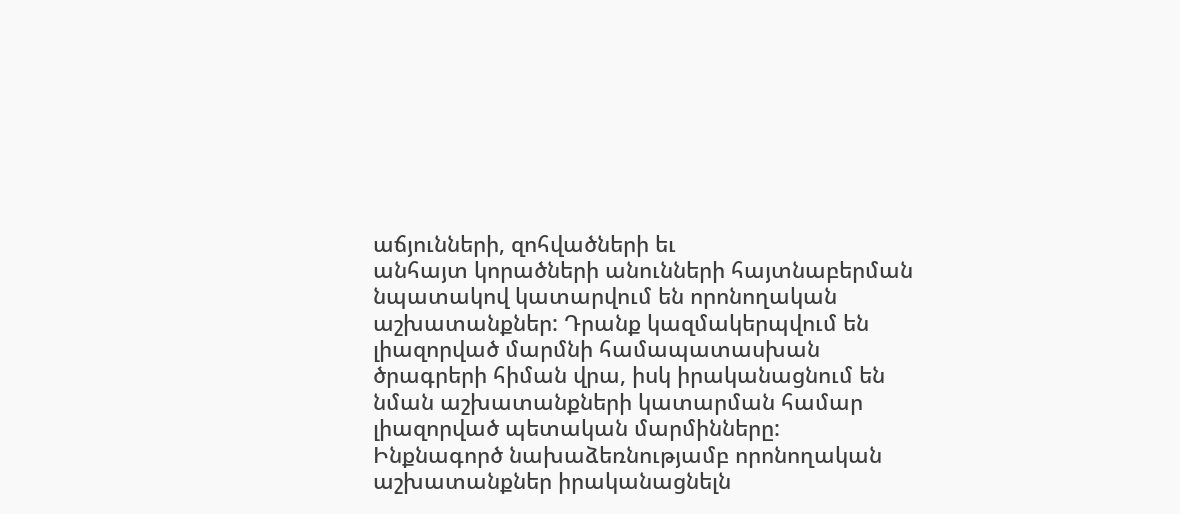աճյունների, զոհվածների եւ
անհայտ կորածների անունների հայտնաբերման նպատակով կատարվում են որոնողական
աշխատանքներ: Դրանք կազմակերպվում են լիազորված մարմնի համապատասխան
ծրագրերի հիման վրա, իսկ իրականացնում են նման աշխատանքների կատարման համար
լիազորված պետական մարմինները:
Ինքնագործ նախաձեռնությամբ որոնողական աշխատանքներ իրականացնելն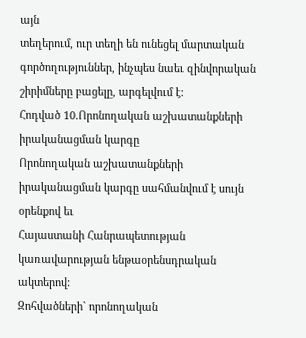այն
տեղերում, ուր տեղի են ունեցել մարտական գործողություններ, ինչպես նաեւ զինվորական
շիրիմները բացելը, արգելվում է:
Հոդված 10.Որոնողական աշխատանքների իրականացման կարգը
Որոնողական աշխատանքների իրականացման կարգը սահմանվում է սույն օրենքով եւ
Հայաստանի Հանրապետության կառավարության ենթաօրենսդրական ակտերով:
Զոհվածների` որոնողական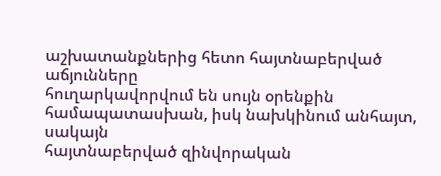աշխատանքներից հետո հայտնաբերված աճյունները
հուղարկավորվում են սույն օրենքին համապատասխան, իսկ նախկինում անհայտ, սակայն
հայտնաբերված զինվորական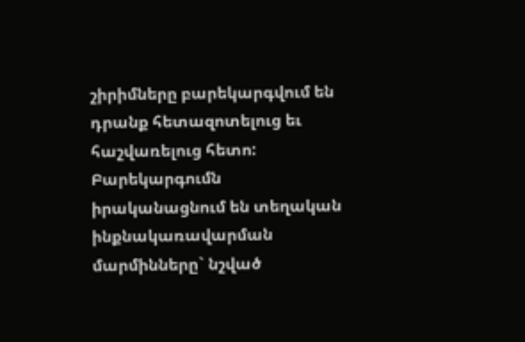շիրիմները բարեկարգվում են դրանք հետազոտելուց եւ
հաշվառելուց հետո: Բարեկարգումն իրականացնում են տեղական ինքնակառավարման
մարմինները` նշված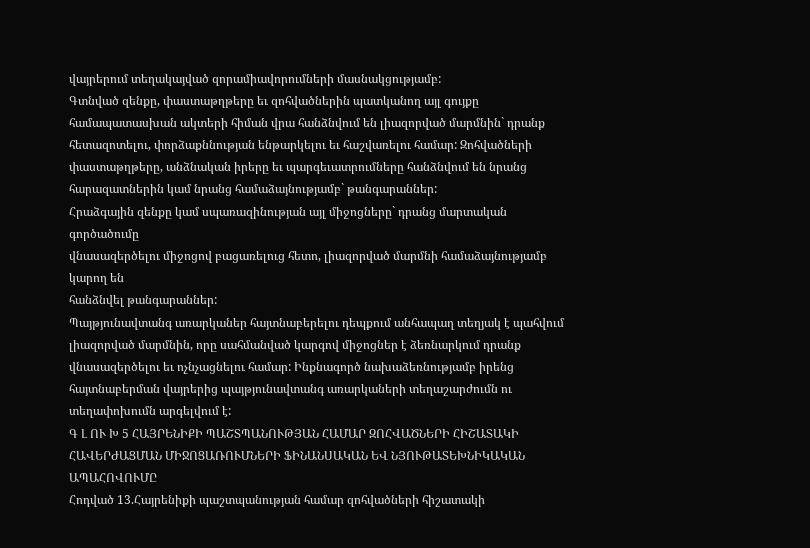վայրերում տեղակայված զորամիավորումների մասնակցությամբ:
Գտնված զենքը, փաստաթղթերը եւ զոհվածներին պատկանող այլ գույքը
համապատասխան ակտերի հիման վրա հանձնվում են լիազորված մարմնին` դրանք
հետազոտելու, փորձաքննության ենթարկելու եւ հաշվառելու համար: Զոհվածների
փաստաթղթերը, անձնական իրերը եւ պարգեւատրումները հանձնվում են նրանց
հարազատներին կամ նրանց համաձայնությամբ` թանգարաններ:
Հրաձգային զենքը կամ սպառազինության այլ միջոցները` դրանց մարտական գործածումը
վնասազերծելու միջոցով բացառելուց հետո, լիազորված մարմնի համաձայնությամբ կարող են
հանձնվել թանգարաններ:
Պայթյունավտանգ առարկաներ հայտնաբերելու դեպքում անհապաղ տեղյակ է պահվում
լիազորված մարմնին, որը սահմանված կարգով միջոցներ է ձեռնարկում դրանք
վնասազերծելու եւ ոչնչացնելու համար: Ինքնագործ նախաձեռնությամբ իրենց
հայտնաբերման վայրերից պայթյունավտանգ առարկաների տեղաշարժումն ու
տեղափոխումն արգելվում է:
Գ Լ ՈՒ Խ 5 ՀԱՅՐԵՆԻՔԻ ՊԱՇՏՊԱՆՈՒԹՅԱՆ ՀԱՄԱՐ ԶՈՀՎԱԾՆԵՐԻ ՀԻՇԱՏԱԿԻ ՀԱՎԵՐԺԱՑՄԱՆ ՄԻՋՈՑԱՌՈՒՄՆԵՐԻ ՖԻՆԱՆՍԱԿԱՆ ԵՎ ՆՅՈՒԹԱՏԵԽՆԻԿԱԿԱՆ ԱՊԱՀՈՎՈՒՄԸ
Հոդված 13.Հայրենիքի պաշտպանության համար զոհվածների հիշատակի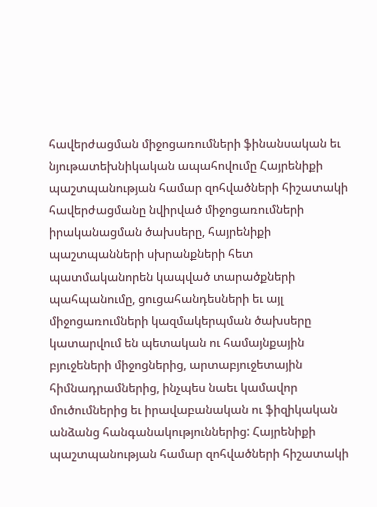հավերժացման միջոցառումների ֆինանսական եւ նյութատեխնիկական ապահովումը Հայրենիքի պաշտպանության համար զոհվածների հիշատակի հավերժացմանը նվիրված միջոցառումների իրականացման ծախսերը, հայրենիքի պաշտպանների սխրանքների հետ պատմականորեն կապված տարածքների պահպանումը, ցուցահանդեսների եւ այլ միջոցառումների կազմակերպման ծախսերը կատարվում են պետական ու համայնքային բյուջեների միջոցներից, արտաբյուջետային հիմնադրամներից, ինչպես նաեւ կամավոր մուծումներից եւ իրավաբանական ու ֆիզիկական անձանց հանգանակություններից: Հայրենիքի պաշտպանության համար զոհվածների հիշատակի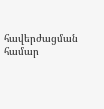հավերժացման համար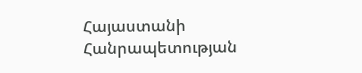Հայաստանի Հանրապետության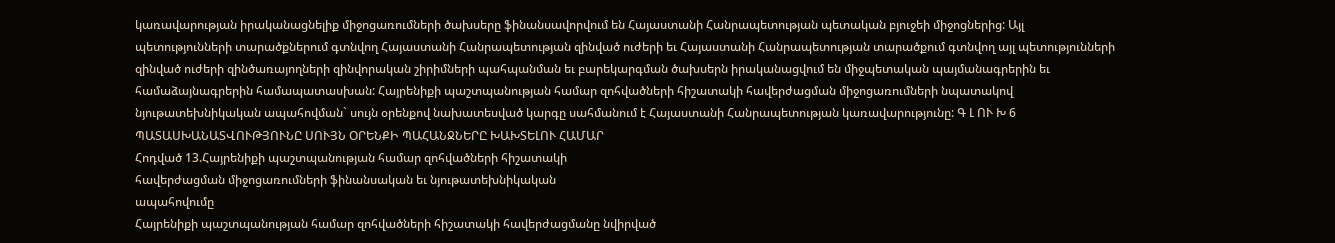կառավարության իրականացնելիք միջոցառումների ծախսերը ֆինանսավորվում են Հայաստանի Հանրապետության պետական բյուջեի միջոցներից: Այլ պետությունների տարածքներում գտնվող Հայաստանի Հանրապետության զինված ուժերի եւ Հայաստանի Հանրապետության տարածքում գտնվող այլ պետությունների զինված ուժերի զինծառայողների զինվորական շիրիմների պահպանման եւ բարեկարգման ծախսերն իրականացվում են միջպետական պայմանագրերին եւ համաձայնագրերին համապատասխան: Հայրենիքի պաշտպանության համար զոհվածների հիշատակի հավերժացման միջոցառումների նպատակով նյութատեխնիկական ապահովման` սույն օրենքով նախատեսված կարգը սահմանում է Հայաստանի Հանրապետության կառավարությունը: Գ Լ ՈՒ Խ 6 ՊԱՏԱՍԽԱՆԱՏՎՈՒԹՅՈՒՆԸ ՍՈՒՅՆ ՕՐԵՆՔԻ ՊԱՀԱՆՋՆԵՐԸ ԽԱԽՏԵԼՈՒ ՀԱՄԱՐ
Հոդված 13.Հայրենիքի պաշտպանության համար զոհվածների հիշատակի
հավերժացման միջոցառումների ֆինանսական եւ նյութատեխնիկական
ապահովումը
Հայրենիքի պաշտպանության համար զոհվածների հիշատակի հավերժացմանը նվիրված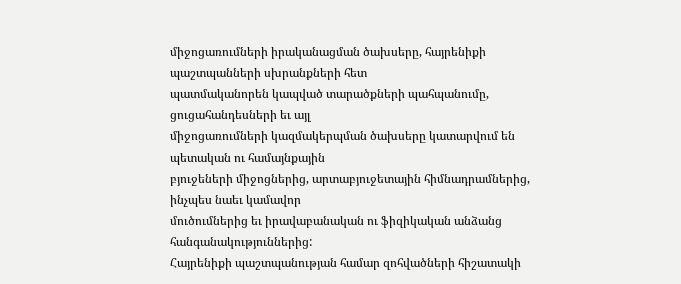միջոցառումների իրականացման ծախսերը, հայրենիքի պաշտպանների սխրանքների հետ
պատմականորեն կապված տարածքների պահպանումը, ցուցահանդեսների եւ այլ
միջոցառումների կազմակերպման ծախսերը կատարվում են պետական ու համայնքային
բյուջեների միջոցներից, արտաբյուջետային հիմնադրամներից, ինչպես նաեւ կամավոր
մուծումներից եւ իրավաբանական ու ֆիզիկական անձանց հանգանակություններից:
Հայրենիքի պաշտպանության համար զոհվածների հիշատակի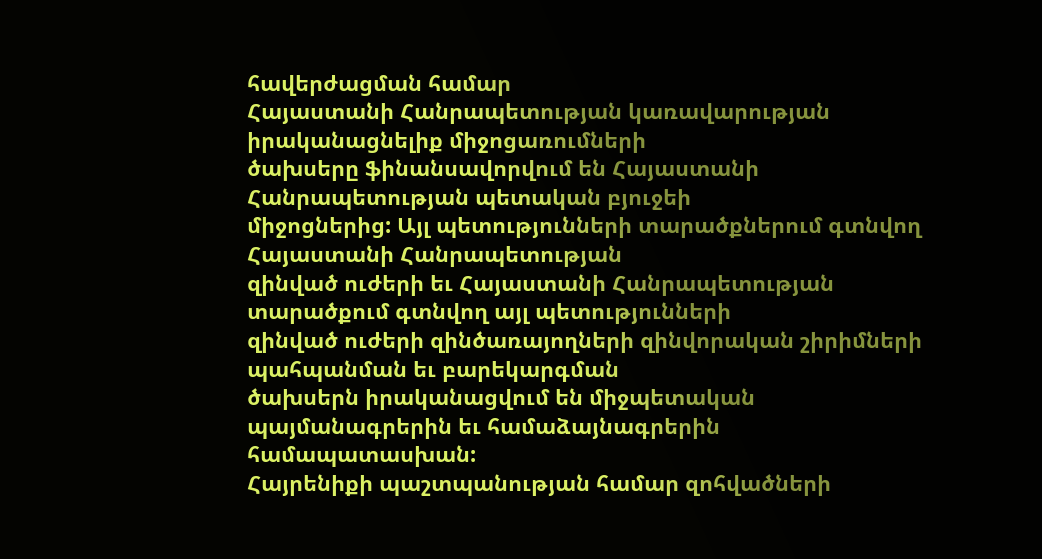հավերժացման համար
Հայաստանի Հանրապետության կառավարության իրականացնելիք միջոցառումների
ծախսերը ֆինանսավորվում են Հայաստանի Հանրապետության պետական բյուջեի
միջոցներից: Այլ պետությունների տարածքներում գտնվող Հայաստանի Հանրապետության
զինված ուժերի եւ Հայաստանի Հանրապետության տարածքում գտնվող այլ պետությունների
զինված ուժերի զինծառայողների զինվորական շիրիմների պահպանման եւ բարեկարգման
ծախսերն իրականացվում են միջպետական պայմանագրերին եւ համաձայնագրերին
համապատասխան:
Հայրենիքի պաշտպանության համար զոհվածների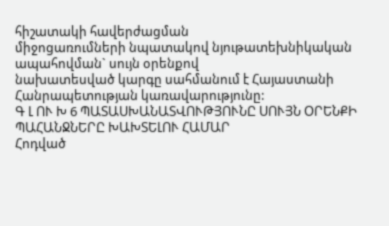հիշատակի հավերժացման
միջոցառումների նպատակով նյութատեխնիկական ապահովման` սույն օրենքով
նախատեսված կարգը սահմանում է Հայաստանի Հանրապետության կառավարությունը:
Գ Լ ՈՒ Խ 6 ՊԱՏԱՍԽԱՆԱՏՎՈՒԹՅՈՒՆԸ ՍՈՒՅՆ ՕՐԵՆՔԻ ՊԱՀԱՆՋՆԵՐԸ ԽԱԽՏԵԼՈՒ ՀԱՄԱՐ
Հոդված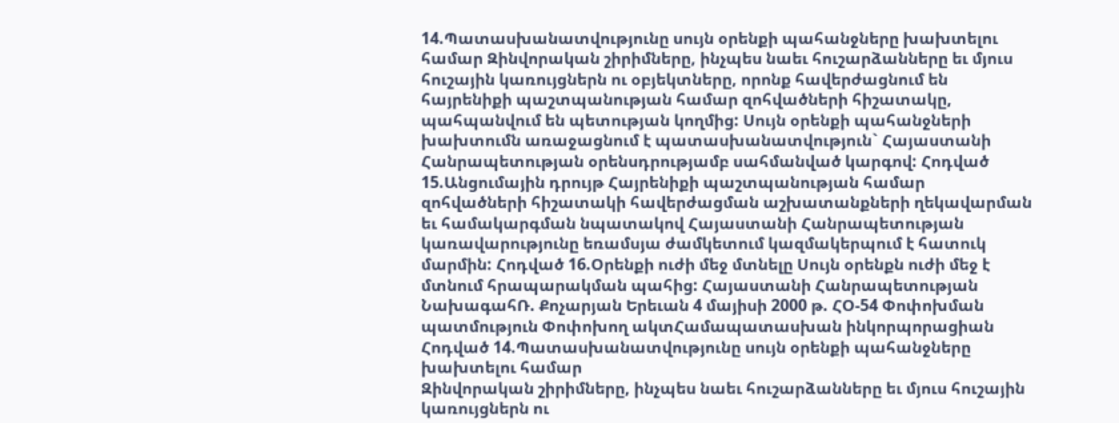14.Պատասխանատվությունը սույն օրենքի պահանջները խախտելու համար Զինվորական շիրիմները, ինչպես նաեւ հուշարձանները եւ մյուս հուշային կառույցներն ու օբյեկտները, որոնք հավերժացնում են հայրենիքի պաշտպանության համար զոհվածների հիշատակը, պահպանվում են պետության կողմից: Սույն օրենքի պահանջների խախտումն առաջացնում է պատասխանատվություն` Հայաստանի Հանրապետության օրենսդրությամբ սահմանված կարգով: Հոդված 15.Անցումային դրույթ Հայրենիքի պաշտպանության համար զոհվածների հիշատակի հավերժացման աշխատանքների ղեկավարման եւ համակարգման նպատակով Հայաստանի Հանրապետության կառավարությունը եռամսյա ժամկետում կազմակերպում է հատուկ մարմին: Հոդված 16.Օրենքի ուժի մեջ մտնելը Սույն օրենքն ուժի մեջ է մտնում հրապարակման պահից: Հայաստանի Հանրապետության ՆախագահՌ. Քոչարյան Երեւան 4 մայիսի 2000 թ. ՀՕ-54 Փոփոխման պատմություն Փոփոխող ակտՀամապատասխան ինկորպորացիան
Հոդված 14.Պատասխանատվությունը սույն օրենքի պահանջները խախտելու համար
Զինվորական շիրիմները, ինչպես նաեւ հուշարձանները եւ մյուս հուշային կառույցներն ու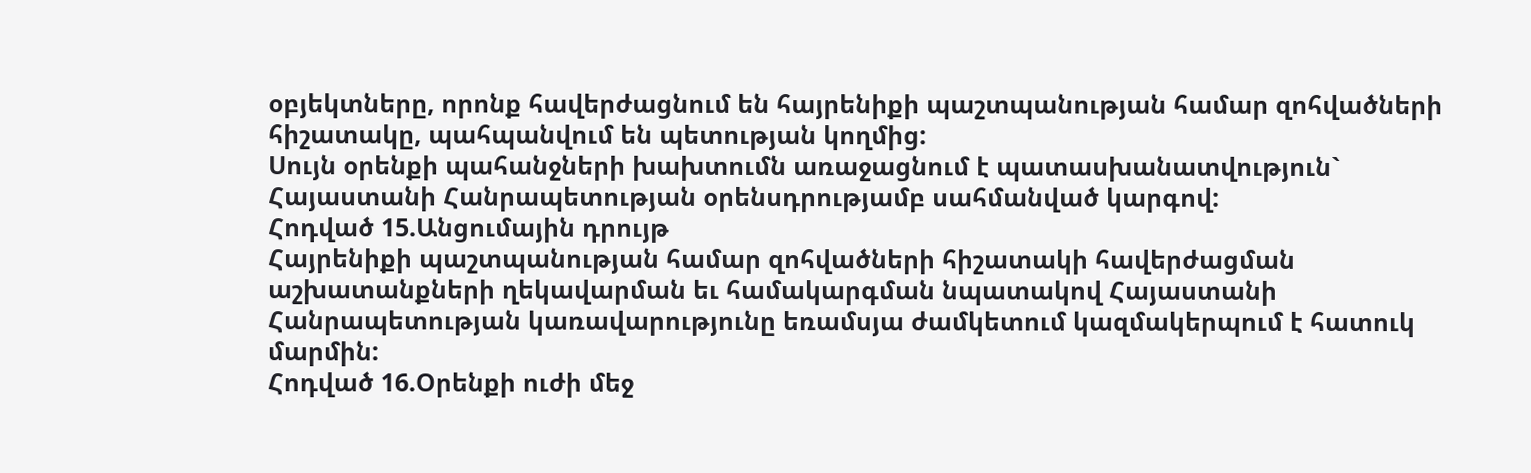օբյեկտները, որոնք հավերժացնում են հայրենիքի պաշտպանության համար զոհվածների
հիշատակը, պահպանվում են պետության կողմից:
Սույն օրենքի պահանջների խախտումն առաջացնում է պատասխանատվություն`
Հայաստանի Հանրապետության օրենսդրությամբ սահմանված կարգով:
Հոդված 15.Անցումային դրույթ
Հայրենիքի պաշտպանության համար զոհվածների հիշատակի հավերժացման
աշխատանքների ղեկավարման եւ համակարգման նպատակով Հայաստանի
Հանրապետության կառավարությունը եռամսյա ժամկետում կազմակերպում է հատուկ
մարմին:
Հոդված 16.Օրենքի ուժի մեջ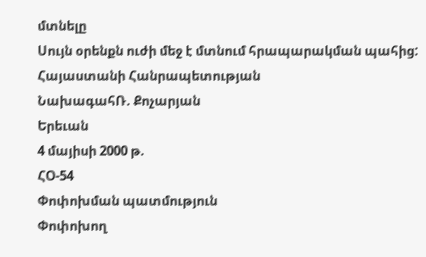մտնելը
Սույն օրենքն ուժի մեջ է մտնում հրապարակման պահից:
Հայաստանի Հանրապետության
ՆախագահՌ. Քոչարյան
Երեւան
4 մայիսի 2000 թ.
ՀՕ-54
Փոփոխման պատմություն
Փոփոխող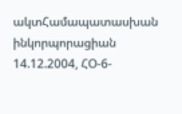ակտՀամապատասխան ինկորպորացիան
14.12.2004, ՀՕ-6-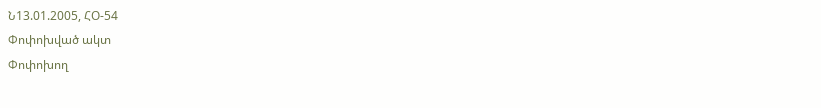Ն13.01.2005, ՀՕ-54
Փոփոխված ակտ
Փոփոխող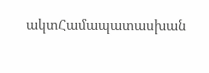ակտՀամապատասխան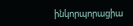ինկորպորացիա